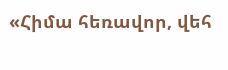«Հիմա հեռավոր, վեհ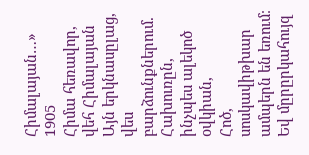Հիմալայան…»
1905
Հիմա հեռավոր, վեհ Հիմալայան
Այն երկնասըլաց, վես բարձունքներում.
Հախուռըն, ինչպես ալեկոծ օվկիան,
Հոծ, սոսկավիթխար ամպերն են եռում։
Եվ մըրըրկահույզ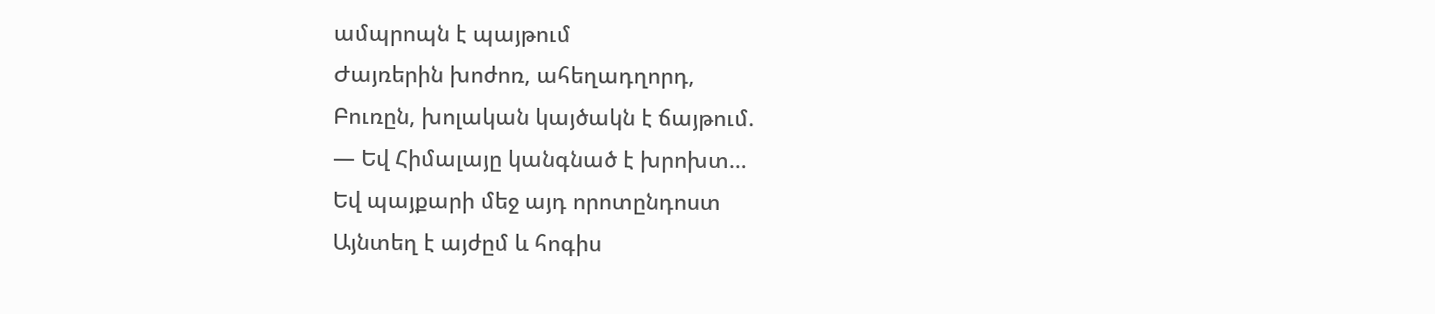ամպրոպն է պայթում
Ժայռերին խոժոռ, ահեղադղորդ,
Բուռըն, խոլական կայծակն է ճայթում.
— Եվ Հիմալայը կանգնած է խրոխտ…
Եվ պայքարի մեջ այդ որոտընդոստ
Այնտեղ է այժըմ և հոգիս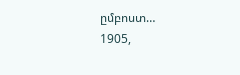ըմբոստ…
1905,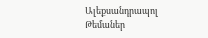Ալեքսանդրապոլ
Թեմաներ